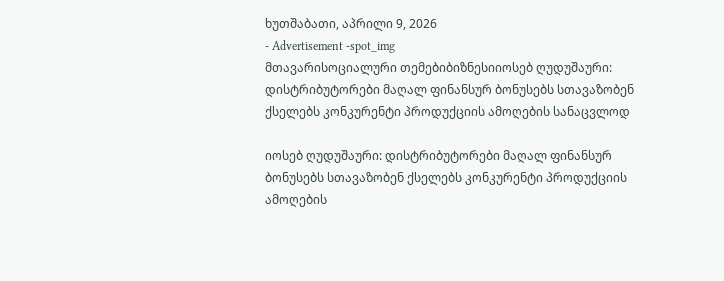ხუთშაბათი, აპრილი 9, 2026
- Advertisement -spot_img
მთავარისოციალური თემებიბიზნესიიოსებ ღუდუშაური: დისტრიბუტორები მაღალ ფინანსურ ბონუსებს სთავაზობენ ქსელებს კონკურენტი პროდუქციის ამოღების სანაცვლოდ

იოსებ ღუდუშაური: დისტრიბუტორები მაღალ ფინანსურ ბონუსებს სთავაზობენ ქსელებს კონკურენტი პროდუქციის ამოღების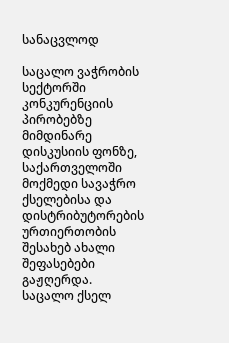სანაცვლოდ

საცალო ვაჭრობის სექტორში კონკურენციის პირობებზე მიმდინარე დისკუსიის ფონზე, საქართველოში მოქმედი სავაჭრო ქსელებისა და დისტრიბუტორების ურთიერთობის შესახებ ახალი შეფასებები გაჟღერდა. საცალო ქსელ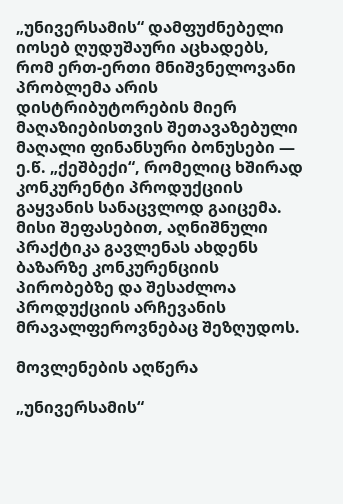„უნივერსამის“ დამფუძნებელი იოსებ ღუდუშაური აცხადებს, რომ ერთ-ერთი მნიშვნელოვანი პრობლემა არის დისტრიბუტორების მიერ მაღაზიებისთვის შეთავაზებული მაღალი ფინანსური ბონუსები — ე.წ. „ქეშბექი“, რომელიც ხშირად კონკურენტი პროდუქციის გაყვანის სანაცვლოდ გაიცემა. მისი შეფასებით, აღნიშნული პრაქტიკა გავლენას ახდენს ბაზარზე კონკურენციის პირობებზე და შესაძლოა პროდუქციის არჩევანის მრავალფეროვნებაც შეზღუდოს.

მოვლენების აღწერა

„უნივერსამის“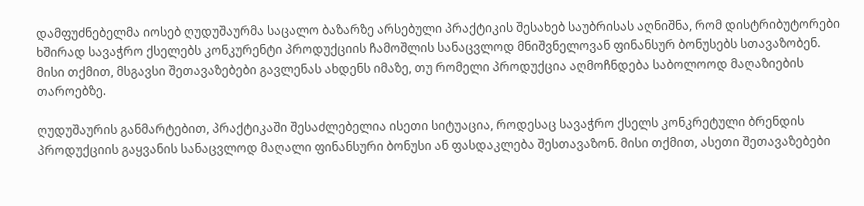დამფუძნებელმა იოსებ ღუდუშაურმა საცალო ბაზარზე არსებული პრაქტიკის შესახებ საუბრისას აღნიშნა, რომ დისტრიბუტორები ხშირად სავაჭრო ქსელებს კონკურენტი პროდუქციის ჩამოშლის სანაცვლოდ მნიშვნელოვან ფინანსურ ბონუსებს სთავაზობენ. მისი თქმით, მსგავსი შეთავაზებები გავლენას ახდენს იმაზე, თუ რომელი პროდუქცია აღმოჩნდება საბოლოოდ მაღაზიების თაროებზე.

ღუდუშაურის განმარტებით, პრაქტიკაში შესაძლებელია ისეთი სიტუაცია, როდესაც სავაჭრო ქსელს კონკრეტული ბრენდის პროდუქციის გაყვანის სანაცვლოდ მაღალი ფინანსური ბონუსი ან ფასდაკლება შესთავაზონ. მისი თქმით, ასეთი შეთავაზებები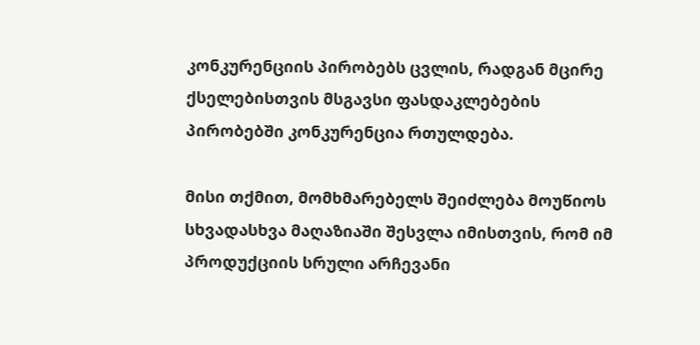კონკურენციის პირობებს ცვლის, რადგან მცირე ქსელებისთვის მსგავსი ფასდაკლებების პირობებში კონკურენცია რთულდება.

მისი თქმით, მომხმარებელს შეიძლება მოუწიოს სხვადასხვა მაღაზიაში შესვლა იმისთვის, რომ იმ პროდუქციის სრული არჩევანი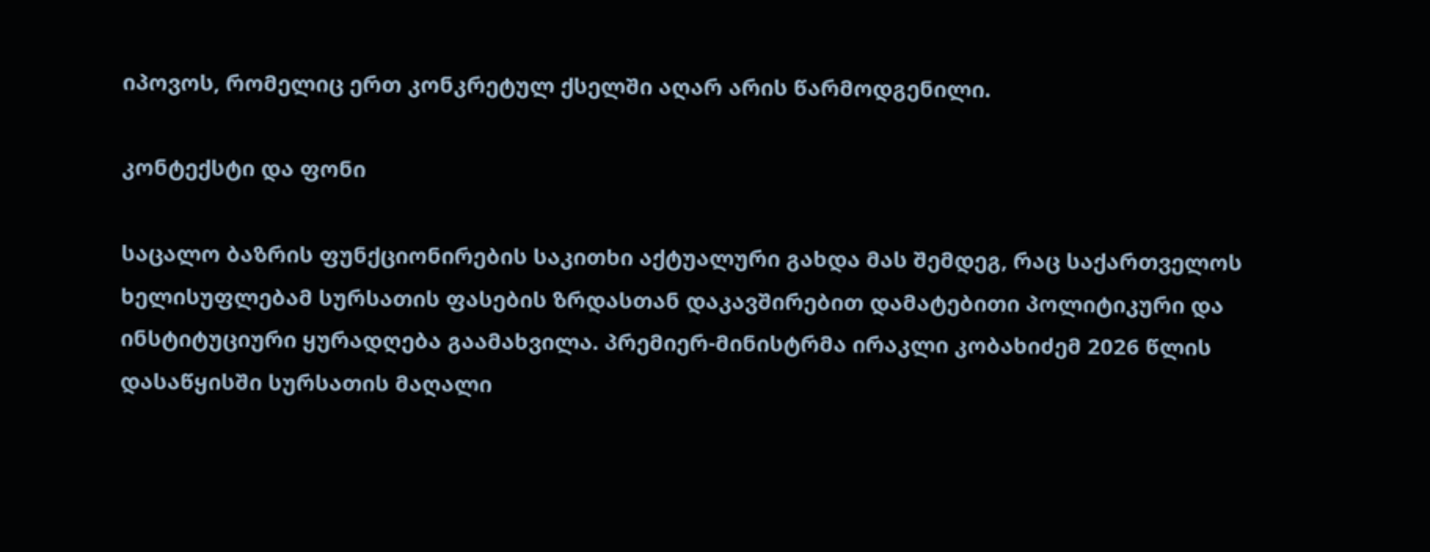იპოვოს, რომელიც ერთ კონკრეტულ ქსელში აღარ არის წარმოდგენილი.

კონტექსტი და ფონი

საცალო ბაზრის ფუნქციონირების საკითხი აქტუალური გახდა მას შემდეგ, რაც საქართველოს ხელისუფლებამ სურსათის ფასების ზრდასთან დაკავშირებით დამატებითი პოლიტიკური და ინსტიტუციური ყურადღება გაამახვილა. პრემიერ-მინისტრმა ირაკლი კობახიძემ 2026 წლის დასაწყისში სურსათის მაღალი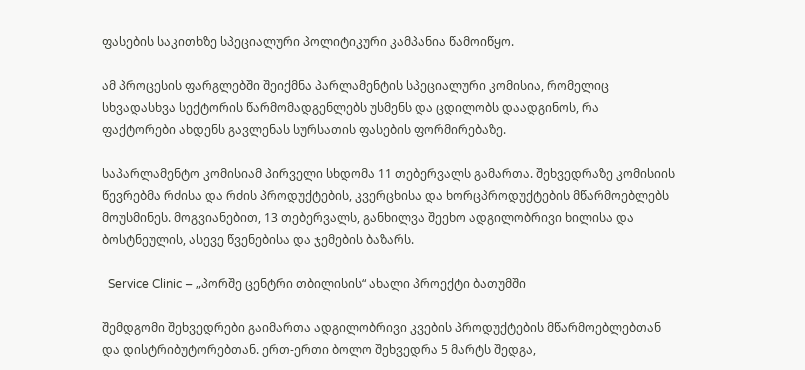ფასების საკითხზე სპეციალური პოლიტიკური კამპანია წამოიწყო.

ამ პროცესის ფარგლებში შეიქმნა პარლამენტის სპეციალური კომისია, რომელიც სხვადასხვა სექტორის წარმომადგენლებს უსმენს და ცდილობს დაადგინოს, რა ფაქტორები ახდენს გავლენას სურსათის ფასების ფორმირებაზე.

საპარლამენტო კომისიამ პირველი სხდომა 11 თებერვალს გამართა. შეხვედრაზე კომისიის წევრებმა რძისა და რძის პროდუქტების, კვერცხისა და ხორცპროდუქტების მწარმოებლებს მოუსმინეს. მოგვიანებით, 13 თებერვალს, განხილვა შეეხო ადგილობრივი ხილისა და ბოსტნეულის, ასევე წვენებისა და ჯემების ბაზარს.

  Service Clinic – „პორშე ცენტრი თბილისის“ ახალი პროექტი ბათუმში

შემდგომი შეხვედრები გაიმართა ადგილობრივი კვების პროდუქტების მწარმოებლებთან და დისტრიბუტორებთან. ერთ-ერთი ბოლო შეხვედრა 5 მარტს შედგა,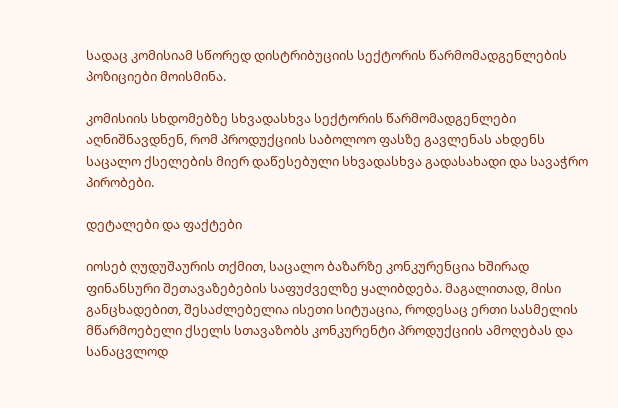სადაც კომისიამ სწორედ დისტრიბუციის სექტორის წარმომადგენლების პოზიციები მოისმინა.

კომისიის სხდომებზე სხვადასხვა სექტორის წარმომადგენლები აღნიშნავდნენ, რომ პროდუქციის საბოლოო ფასზე გავლენას ახდენს საცალო ქსელების მიერ დაწესებული სხვადასხვა გადასახადი და სავაჭრო პირობები.

დეტალები და ფაქტები

იოსებ ღუდუშაურის თქმით, საცალო ბაზარზე კონკურენცია ხშირად ფინანსური შეთავაზებების საფუძველზე ყალიბდება. მაგალითად, მისი განცხადებით, შესაძლებელია ისეთი სიტუაცია, როდესაც ერთი სასმელის მწარმოებელი ქსელს სთავაზობს კონკურენტი პროდუქციის ამოღებას და სანაცვლოდ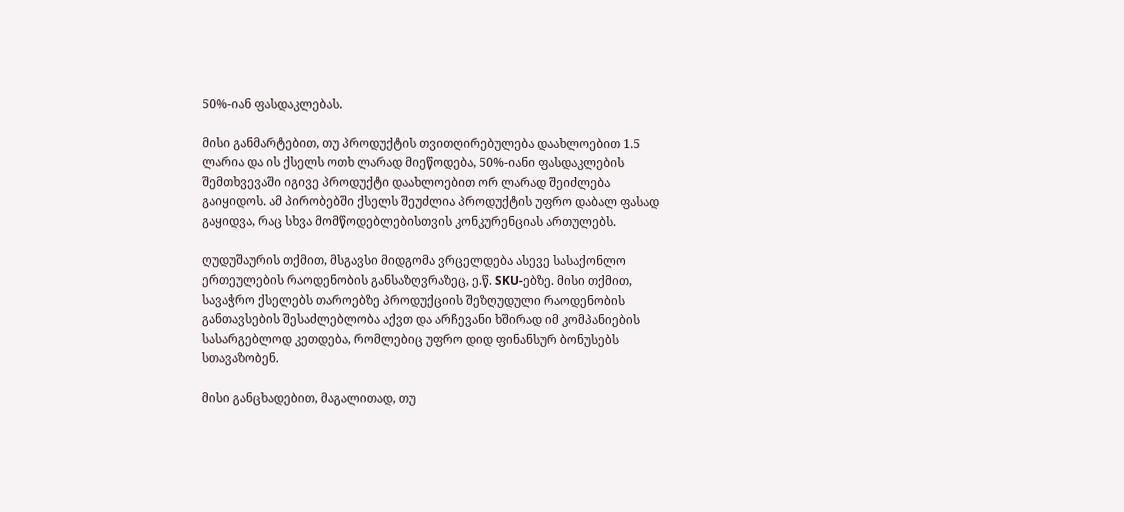50%-იან ფასდაკლებას.

მისი განმარტებით, თუ პროდუქტის თვითღირებულება დაახლოებით 1.5 ლარია და ის ქსელს ოთხ ლარად მიეწოდება, 50%-იანი ფასდაკლების შემთხვევაში იგივე პროდუქტი დაახლოებით ორ ლარად შეიძლება გაიყიდოს. ამ პირობებში ქსელს შეუძლია პროდუქტის უფრო დაბალ ფასად გაყიდვა, რაც სხვა მომწოდებლებისთვის კონკურენციას ართულებს.

ღუდუშაურის თქმით, მსგავსი მიდგომა ვრცელდება ასევე სასაქონლო ერთეულების რაოდენობის განსაზღვრაზეც, ე.წ. SKU-ებზე. მისი თქმით, სავაჭრო ქსელებს თაროებზე პროდუქციის შეზღუდული რაოდენობის განთავსების შესაძლებლობა აქვთ და არჩევანი ხშირად იმ კომპანიების სასარგებლოდ კეთდება, რომლებიც უფრო დიდ ფინანსურ ბონუსებს სთავაზობენ.

მისი განცხადებით, მაგალითად, თუ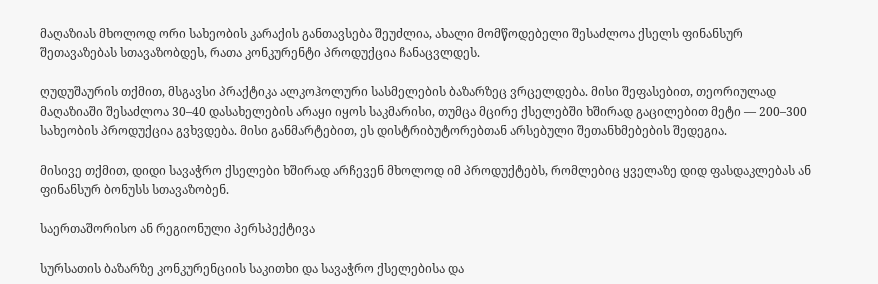მაღაზიას მხოლოდ ორი სახეობის კარაქის განთავსება შეუძლია, ახალი მომწოდებელი შესაძლოა ქსელს ფინანსურ შეთავაზებას სთავაზობდეს, რათა კონკურენტი პროდუქცია ჩანაცვლდეს.

ღუდუშაურის თქმით, მსგავსი პრაქტიკა ალკოჰოლური სასმელების ბაზარზეც ვრცელდება. მისი შეფასებით, თეორიულად მაღაზიაში შესაძლოა 30–40 დასახელების არაყი იყოს საკმარისი, თუმცა მცირე ქსელებში ხშირად გაცილებით მეტი — 200–300 სახეობის პროდუქცია გვხვდება. მისი განმარტებით, ეს დისტრიბუტორებთან არსებული შეთანხმებების შედეგია.

მისივე თქმით, დიდი სავაჭრო ქსელები ხშირად არჩევენ მხოლოდ იმ პროდუქტებს, რომლებიც ყველაზე დიდ ფასდაკლებას ან ფინანსურ ბონუსს სთავაზობენ.

საერთაშორისო ან რეგიონული პერსპექტივა

სურსათის ბაზარზე კონკურენციის საკითხი და სავაჭრო ქსელებისა და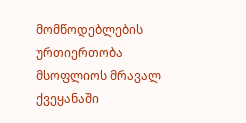მომწოდებლების ურთიერთობა მსოფლიოს მრავალ ქვეყანაში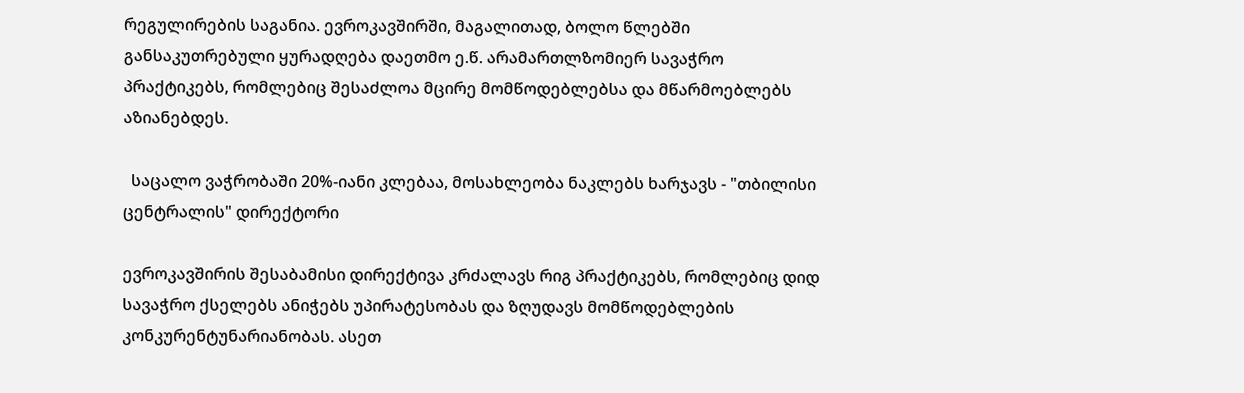რეგულირების საგანია. ევროკავშირში, მაგალითად, ბოლო წლებში განსაკუთრებული ყურადღება დაეთმო ე.წ. არამართლზომიერ სავაჭრო პრაქტიკებს, რომლებიც შესაძლოა მცირე მომწოდებლებსა და მწარმოებლებს აზიანებდეს.

  საცალო ვაჭრობაში 20%-იანი კლებაა, მოსახლეობა ნაკლებს ხარჯავს - "თბილისი ცენტრალის" დირექტორი

ევროკავშირის შესაბამისი დირექტივა კრძალავს რიგ პრაქტიკებს, რომლებიც დიდ სავაჭრო ქსელებს ანიჭებს უპირატესობას და ზღუდავს მომწოდებლების კონკურენტუნარიანობას. ასეთ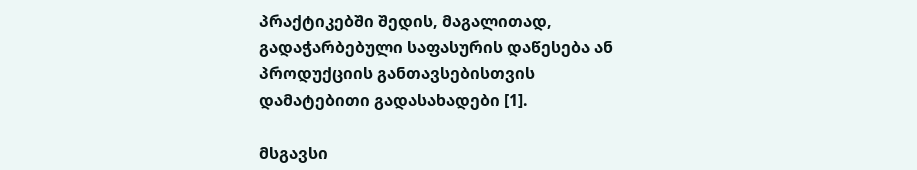პრაქტიკებში შედის, მაგალითად, გადაჭარბებული საფასურის დაწესება ან პროდუქციის განთავსებისთვის დამატებითი გადასახადები [1].

მსგავსი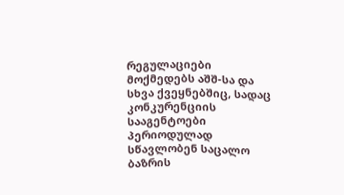რეგულაციები მოქმედებს აშშ-სა და სხვა ქვეყნებშიც, სადაც კონკურენციის სააგენტოები პერიოდულად სწავლობენ საცალო ბაზრის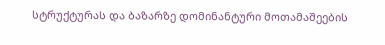სტრუქტურას და ბაზარზე დომინანტური მოთამაშეების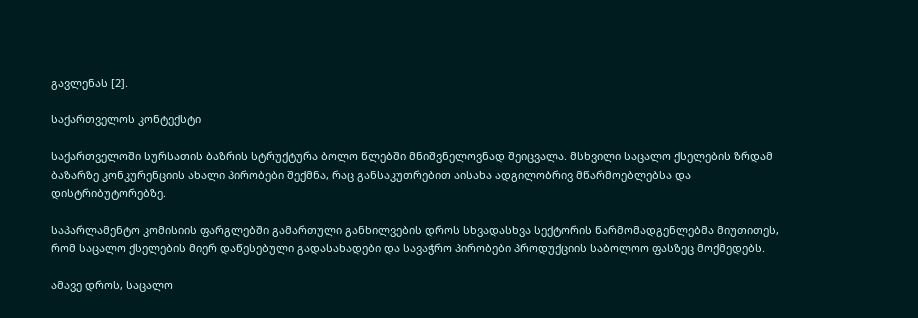გავლენას [2].

საქართველოს კონტექსტი

საქართველოში სურსათის ბაზრის სტრუქტურა ბოლო წლებში მნიშვნელოვნად შეიცვალა. მსხვილი საცალო ქსელების ზრდამ ბაზარზე კონკურენციის ახალი პირობები შექმნა, რაც განსაკუთრებით აისახა ადგილობრივ მწარმოებლებსა და დისტრიბუტორებზე.

საპარლამენტო კომისიის ფარგლებში გამართული განხილვების დროს სხვადასხვა სექტორის წარმომადგენლებმა მიუთითეს, რომ საცალო ქსელების მიერ დაწესებული გადასახადები და სავაჭრო პირობები პროდუქციის საბოლოო ფასზეც მოქმედებს.

ამავე დროს, საცალო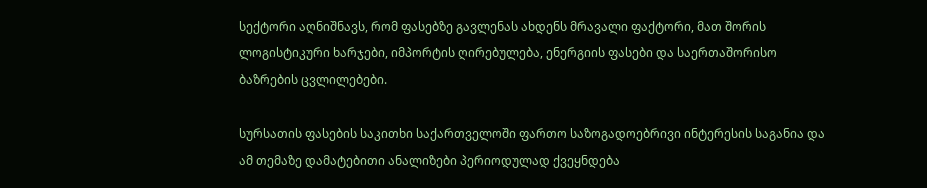სექტორი აღნიშნავს, რომ ფასებზე გავლენას ახდენს მრავალი ფაქტორი, მათ შორის ლოგისტიკური ხარჯები, იმპორტის ღირებულება, ენერგიის ფასები და საერთაშორისო ბაზრების ცვლილებები.

სურსათის ფასების საკითხი საქართველოში ფართო საზოგადოებრივი ინტერესის საგანია და ამ თემაზე დამატებითი ანალიზები პერიოდულად ქვეყნდება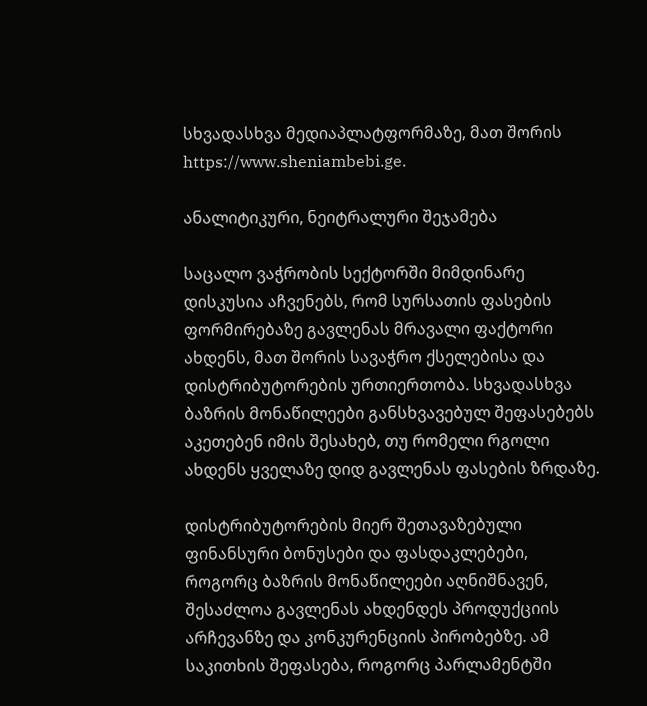სხვადასხვა მედიაპლატფორმაზე, მათ შორის https://www.sheniambebi.ge.

ანალიტიკური, ნეიტრალური შეჯამება

საცალო ვაჭრობის სექტორში მიმდინარე დისკუსია აჩვენებს, რომ სურსათის ფასების ფორმირებაზე გავლენას მრავალი ფაქტორი ახდენს, მათ შორის სავაჭრო ქსელებისა და დისტრიბუტორების ურთიერთობა. სხვადასხვა ბაზრის მონაწილეები განსხვავებულ შეფასებებს აკეთებენ იმის შესახებ, თუ რომელი რგოლი ახდენს ყველაზე დიდ გავლენას ფასების ზრდაზე.

დისტრიბუტორების მიერ შეთავაზებული ფინანსური ბონუსები და ფასდაკლებები, როგორც ბაზრის მონაწილეები აღნიშნავენ, შესაძლოა გავლენას ახდენდეს პროდუქციის არჩევანზე და კონკურენციის პირობებზე. ამ საკითხის შეფასება, როგორც პარლამენტში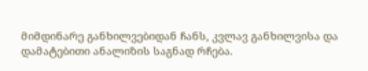მიმდინარე განხილვებიდან ჩანს, კვლავ განხილვისა და დამატებითი ანალიზის საგნად რჩება.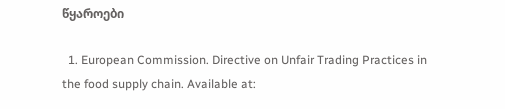წყაროები

  1. European Commission. Directive on Unfair Trading Practices in the food supply chain. Available at: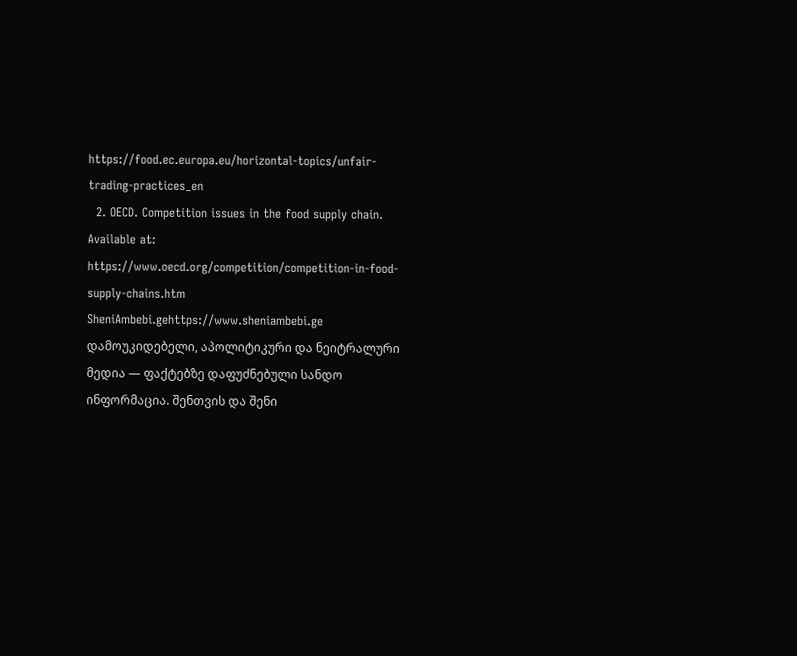https://food.ec.europa.eu/horizontal-topics/unfair-trading-practices_en
  2. OECD. Competition issues in the food supply chain. Available at: https://www.oecd.org/competition/competition-in-food-supply-chains.htm
SheniAmbebi.gehttps://www.sheniambebi.ge
დამოუკიდებელი, აპოლიტიკური და ნეიტრალური მედია — ფაქტებზე დაფუძნებული სანდო ინფორმაცია. შენთვის და შენი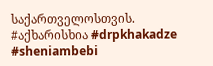საქართველოსთვის. #აქხარისხია #drpkhakadze #sheniambebi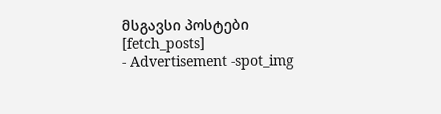მსგავსი პოსტები
[fetch_posts]
- Advertisement -spot_img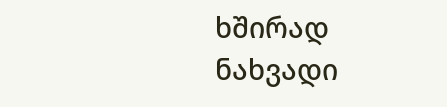ხშირად ნახვადი